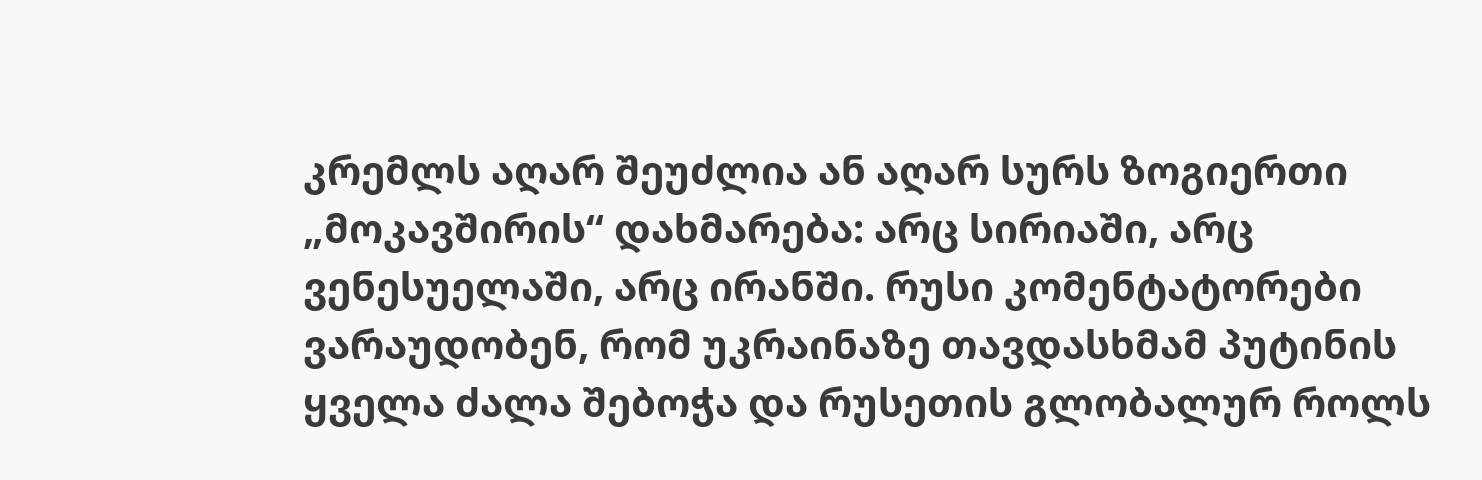კრემლს აღარ შეუძლია ან აღარ სურს ზოგიერთი „მოკავშირის“ დახმარება: არც სირიაში, არც ვენესუელაში, არც ირანში. რუსი კომენტატორები ვარაუდობენ, რომ უკრაინაზე თავდასხმამ პუტინის ყველა ძალა შებოჭა და რუსეთის გლობალურ როლს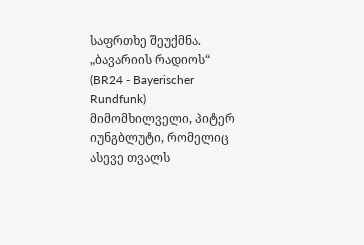საფრთხე შეუქმნა. „ბავარიის რადიოს“ (BR24 - Bayerischer Rundfunk) მიმომხილველი, პიტერ იუნგბლუტი, რომელიც ასევე თვალს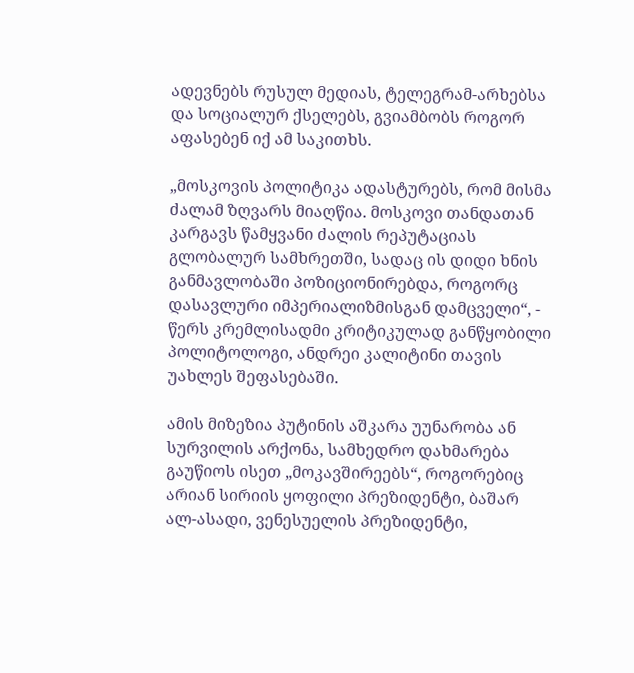ადევნებს რუსულ მედიას, ტელეგრამ-არხებსა და სოციალურ ქსელებს, გვიამბობს როგორ აფასებენ იქ ამ საკითხს.

„მოსკოვის პოლიტიკა ადასტურებს, რომ მისმა ძალამ ზღვარს მიაღწია. მოსკოვი თანდათან კარგავს წამყვანი ძალის რეპუტაციას გლობალურ სამხრეთში, სადაც ის დიდი ხნის განმავლობაში პოზიციონირებდა, როგორც დასავლური იმპერიალიზმისგან დამცველი“, - წერს კრემლისადმი კრიტიკულად განწყობილი პოლიტოლოგი, ანდრეი კალიტინი თავის უახლეს შეფასებაში.

ამის მიზეზია პუტინის აშკარა უუნარობა ან სურვილის არქონა, სამხედრო დახმარება გაუწიოს ისეთ „მოკავშირეებს“, როგორებიც არიან სირიის ყოფილი პრეზიდენტი, ბაშარ ალ-ასადი, ვენესუელის პრეზიდენტი,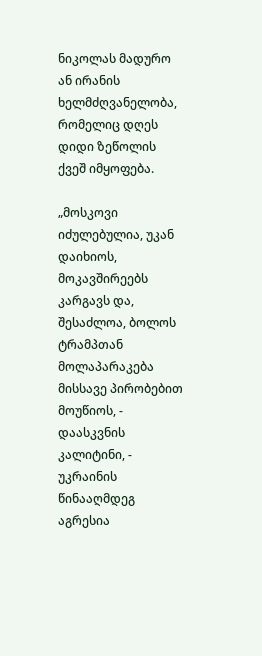ნიკოლას მადურო ან ირანის ხელმძღვანელობა, რომელიც დღეს დიდი ზეწოლის ქვეშ იმყოფება.

„მოსკოვი იძულებულია, უკან დაიხიოს, მოკავშირეებს კარგავს და, შესაძლოა, ბოლოს ტრამპთან მოლაპარაკება მისსავე პირობებით მოუწიოს, - დაასკვნის კალიტინი, - უკრაინის წინააღმდეგ აგრესია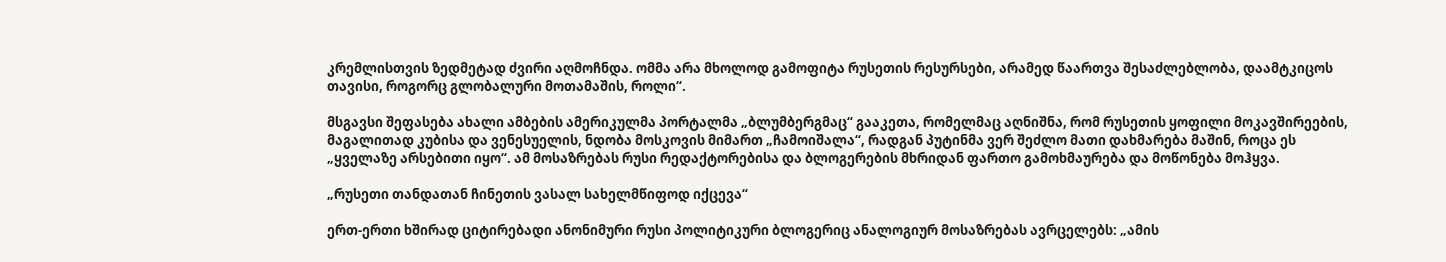კრემლისთვის ზედმეტად ძვირი აღმოჩნდა. ომმა არა მხოლოდ გამოფიტა რუსეთის რესურსები, არამედ წაართვა შესაძლებლობა, დაამტკიცოს თავისი, როგორც გლობალური მოთამაშის, როლი“.

მსგავსი შეფასება ახალი ამბების ამერიკულმა პორტალმა „ბლუმბერგმაც“ გააკეთა, რომელმაც აღნიშნა, რომ რუსეთის ყოფილი მოკავშირეების, მაგალითად კუბისა და ვენესუელის, ნდობა მოსკოვის მიმართ „ჩამოიშალა“, რადგან პუტინმა ვერ შეძლო მათი დახმარება მაშინ, როცა ეს „ყველაზე არსებითი იყო“. ამ მოსაზრებას რუსი რედაქტორებისა და ბლოგერების მხრიდან ფართო გამოხმაურება და მოწონება მოჰყვა.

„რუსეთი თანდათან ჩინეთის ვასალ სახელმწიფოდ იქცევა“

ერთ-ერთი ხშირად ციტირებადი ანონიმური რუსი პოლიტიკური ბლოგერიც ანალოგიურ მოსაზრებას ავრცელებს: „ამის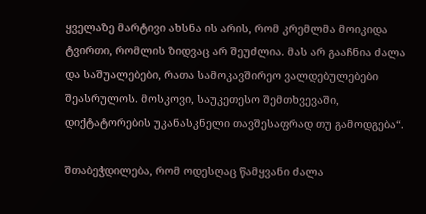ყველაზე მარტივი ახსნა ის არის, რომ კრემლმა მოიკიდა ტვირთი, რომლის ზიდვაც არ შეუძლია. მას არ გააჩნია ძალა და საშუალებები, რათა სამოკავშირეო ვალდებულებები შეასრულოს. მოსკოვი, საუკეთესო შემთხვევაში, დიქტატორების უკანასკნელი თავშესაფრად თუ გამოდგება“.

შთაბეჭდილება, რომ ოდესღაც წამყვანი ძალა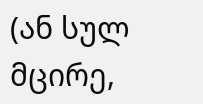(ან სულ მცირე,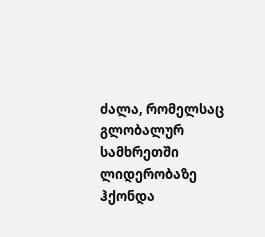ძალა, რომელსაც გლობალურ სამხრეთში ლიდერობაზე ჰქონდა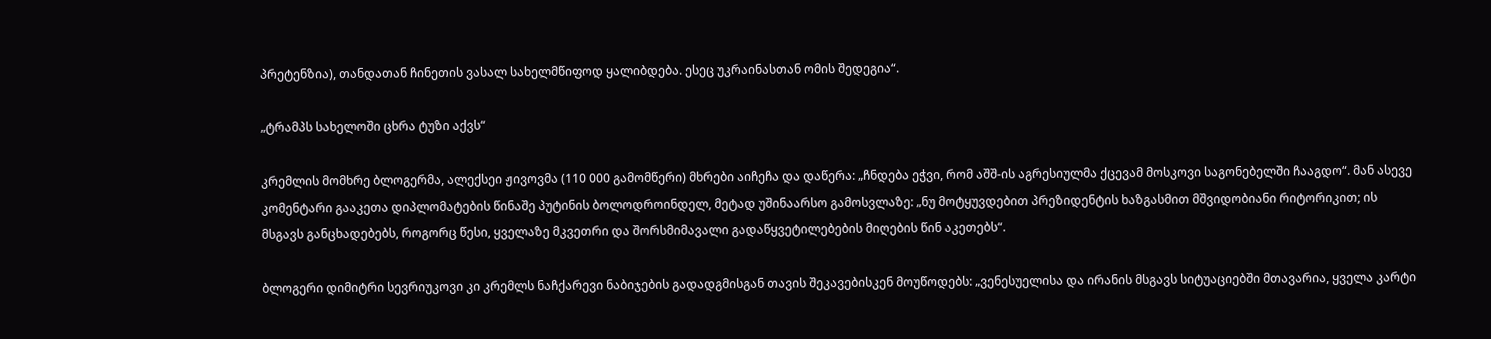პრეტენზია), თანდათან ჩინეთის ვასალ სახელმწიფოდ ყალიბდება. ესეც უკრაინასთან ომის შედეგია“.

„ტრამპს სახელოში ცხრა ტუზი აქვს“

კრემლის მომხრე ბლოგერმა, ალექსეი ჟივოვმა (110 000 გამომწერი) მხრები აიჩეჩა და დაწერა: „ჩნდება ეჭვი, რომ აშშ-ის აგრესიულმა ქცევამ მოსკოვი საგონებელში ჩააგდო“. მან ასევე კომენტარი გააკეთა დიპლომატების წინაშე პუტინის ბოლოდროინდელ, მეტად უშინაარსო გამოსვლაზე: „ნუ მოტყუვდებით პრეზიდენტის ხაზგასმით მშვიდობიანი რიტორიკით; ის მსგავს განცხადებებს, როგორც წესი, ყველაზე მკვეთრი და შორსმიმავალი გადაწყვეტილებების მიღების წინ აკეთებს“.

ბლოგერი დიმიტრი სევრიუკოვი კი კრემლს ნაჩქარევი ნაბიჯების გადადგმისგან თავის შეკავებისკენ მოუწოდებს: „ვენესუელისა და ირანის მსგავს სიტუაციებში მთავარია, ყველა კარტი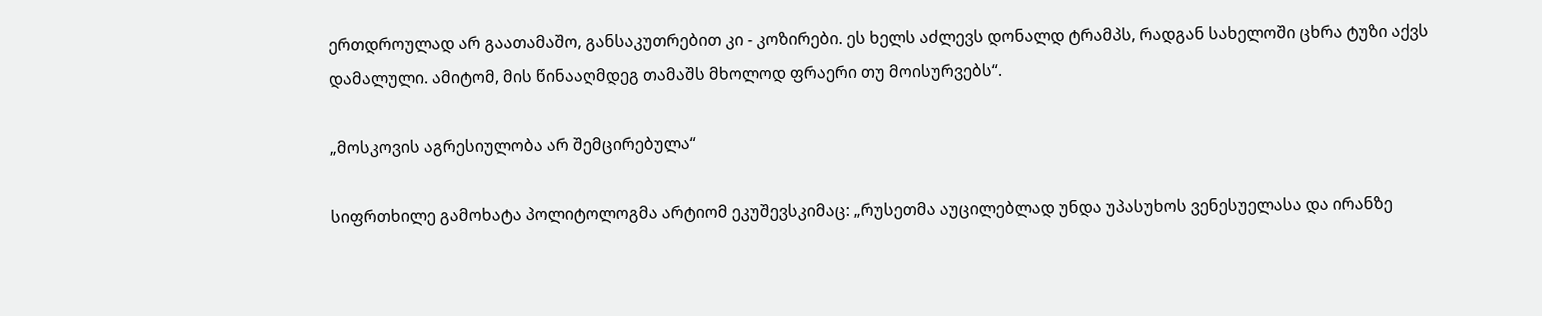ერთდროულად არ გაათამაშო, განსაკუთრებით კი - კოზირები. ეს ხელს აძლევს დონალდ ტრამპს, რადგან სახელოში ცხრა ტუზი აქვს დამალული. ამიტომ, მის წინააღმდეგ თამაშს მხოლოდ ფრაერი თუ მოისურვებს“.

„მოსკოვის აგრესიულობა არ შემცირებულა“

სიფრთხილე გამოხატა პოლიტოლოგმა არტიომ ეკუშევსკიმაც: „რუსეთმა აუცილებლად უნდა უპასუხოს ვენესუელასა და ირანზე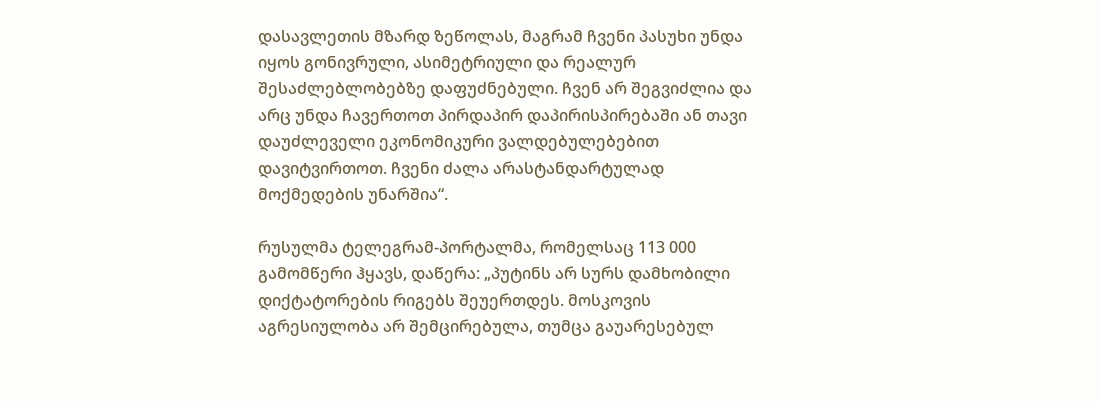დასავლეთის მზარდ ზეწოლას, მაგრამ ჩვენი პასუხი უნდა იყოს გონივრული, ასიმეტრიული და რეალურ შესაძლებლობებზე დაფუძნებული. ჩვენ არ შეგვიძლია და არც უნდა ჩავერთოთ პირდაპირ დაპირისპირებაში ან თავი დაუძლეველი ეკონომიკური ვალდებულებებით დავიტვირთოთ. ჩვენი ძალა არასტანდარტულად მოქმედების უნარშია“.

რუსულმა ტელეგრამ-პორტალმა, რომელსაც 113 000 გამომწერი ჰყავს, დაწერა: „პუტინს არ სურს დამხობილი დიქტატორების რიგებს შეუერთდეს. მოსკოვის აგრესიულობა არ შემცირებულა, თუმცა გაუარესებულ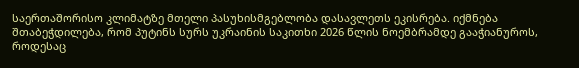საერთაშორისო კლიმატზე მთელი პასუხისმგებლობა დასავლეთს ეკისრება. იქმნება შთაბეჭდილება, რომ პუტინს სურს უკრაინის საკითხი 2026 წლის ნოემბრამდე გააჭიანუროს, როდესაც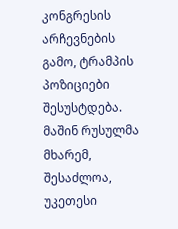კონგრესის არჩევნების გამო, ტრამპის პოზიციები შესუსტდება. მაშინ რუსულმა მხარემ, შესაძლოა, უკეთესი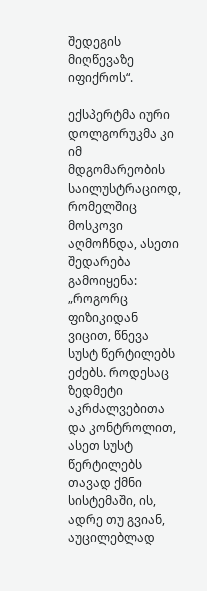შედეგის მიღწევაზე იფიქროს“.

ექსპერტმა იური დოლგორუკმა კი იმ მდგომარეობის საილუსტრაციოდ, რომელშიც მოსკოვი აღმოჩნდა, ასეთი შედარება გამოიყენა: „როგორც ფიზიკიდან ვიცით, წნევა სუსტ წერტილებს ეძებს. როდესაც ზედმეტი აკრძალვებითა და კონტროლით, ასეთ სუსტ წერტილებს თავად ქმნი სისტემაში, ის, ადრე თუ გვიან, აუცილებლად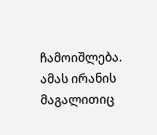ჩამოიშლება. ამას ირანის მაგალითიც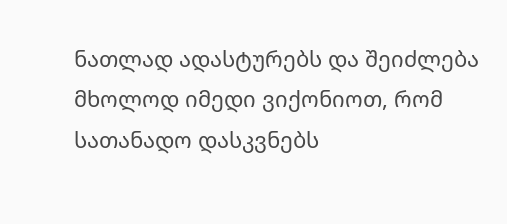ნათლად ადასტურებს და შეიძლება მხოლოდ იმედი ვიქონიოთ, რომ სათანადო დასკვნებს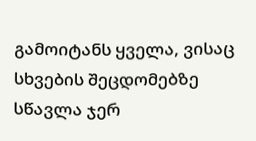გამოიტანს ყველა, ვისაც სხვების შეცდომებზე სწავლა ჯერ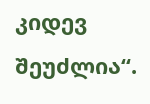კიდევ შეუძლია“.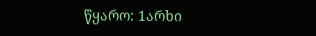წყარო: 1არხი